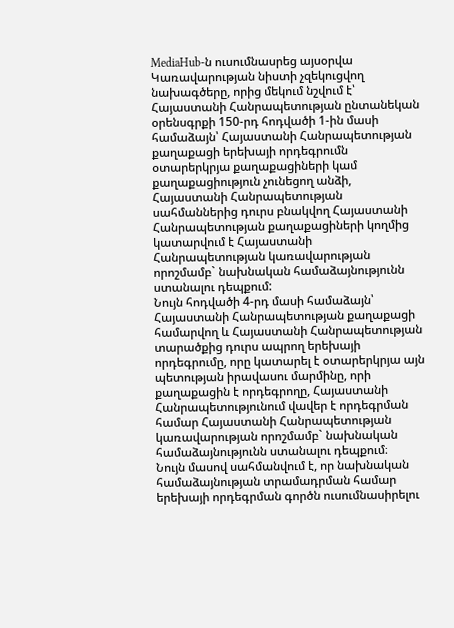MediaHub-ն ուսումնասրեց այսօրվա Կառավարության նիստի չզեկուցվող նախագծերը, որից մեկում նշվում է՝ Հայաստանի Հանրապետության ընտանեկան օրենսգրքի 150-րդ հոդվածի 1-ին մասի համաձայն՝ Հայաստանի Հանրապետության քաղաքացի երեխայի որդեգրումն օտարերկրյա քաղաքացիների կամ քաղաքացիություն չունեցող անձի, Հայաստանի Հանրապետության սահմաններից դուրս բնակվող Հայաստանի Հանրապետության քաղաքացիների կողմից կատարվում է Հայաստանի Հանրապետության կառավարության որոշմամբ` նախնական համաձայնությունն ստանալու դեպքում:
Նույն հոդվածի 4-րդ մասի համաձայն՝ Հայաստանի Հանրապետության քաղաքացի համարվող և Հայաստանի Հանրապետության տարածքից դուրս ապրող երեխայի որդեգրումը, որը կատարել է օտարերկրյա այն պետության իրավասու մարմինը, որի քաղաքացին է որդեգրողը, Հայաստանի Հանրապետությունում վավեր է որդեգրման համար Հայաստանի Հանրապետության կառավարության որոշմամբ` նախնական համաձայնությունն ստանալու դեպքում։
Նույն մասով սահմանվում է, որ նախնական համաձայնության տրամադրման համար երեխայի որդեգրման գործն ուսումնասիրելու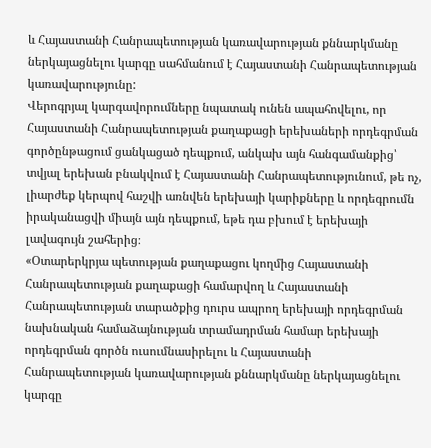և Հայաստանի Հանրապետության կառավարության քննարկմանը ներկայացնելու կարգը սահմանում է Հայաստանի Հանրապետության կառավարությունը:
Վերոգրյալ կարգավորումները նպատակ ունեն ապահովելու, որ Հայաստանի Հանրապետության քաղաքացի երեխաների որդեգրման գործընթացում ցանկացած դեպքում, անկախ այն հանգամանքից՝ տվյալ երեխան բնակվում է Հայաստանի Հանրապետությունում, թե ոչ, լիարժեք կերպով հաշվի առնվեն երեխայի կարիքները և որդեգրումն իրականացվի միայն այն դեպքում, եթե դա բխում է երեխայի լավագույն շահերից։
«Օտարերկրյա պետության քաղաքացու կողմից Հայաստանի Հանրապետության քաղաքացի համարվող և Հայաստանի Հանրապետության տարածքից դուրս ապրող երեխայի որդեգրման նախնական համաձայնության տրամադրման համար երեխայի որդեգրման գործն ուսումնասիրելու և Հայաստանի Հանրապետության կառավարության քննարկմանը ներկայացնելու կարգը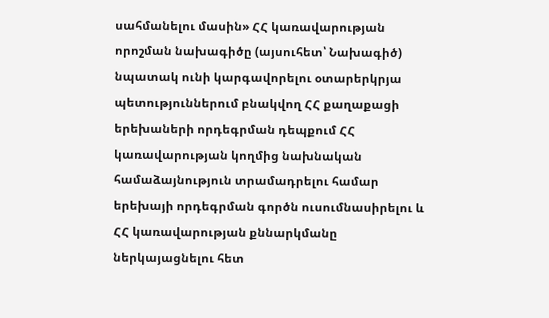սահմանելու մասին» ՀՀ կառավարության որոշման նախագիծը (այսուհետ՝ Նախագիծ) նպատակ ունի կարգավորելու օտարերկրյա պետություններում բնակվող ՀՀ քաղաքացի երեխաների որդեգրման դեպքում ՀՀ կառավարության կողմից նախնական համաձայնություն տրամադրելու համար երեխայի որդեգրման գործն ուսումնասիրելու և ՀՀ կառավարության քննարկմանը ներկայացնելու հետ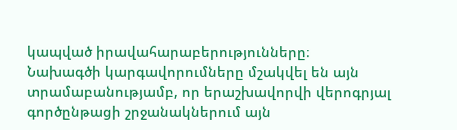կապված իրավահարաբերությունները։
Նախագծի կարգավորումները մշակվել են այն տրամաբանությամբ, որ երաշխավորվի վերոգրյալ գործընթացի շրջանակներում այն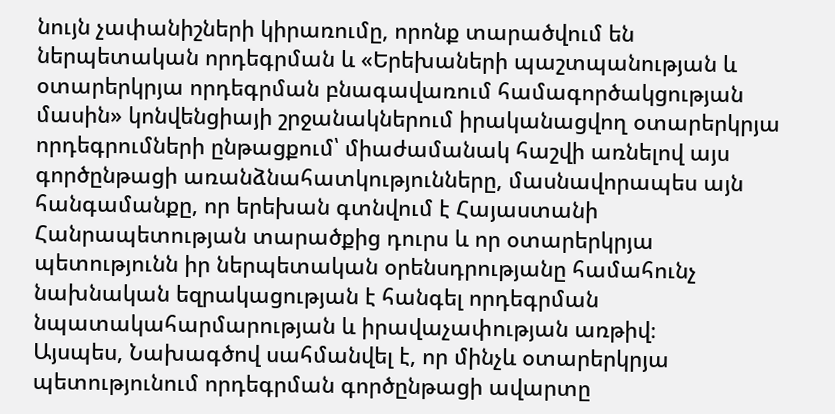նույն չափանիշների կիրառումը, որոնք տարածվում են ներպետական որդեգրման և «Երեխաների պաշտպանության և օտարերկրյա որդեգրման բնագավառում համագործակցության մասին» կոնվենցիայի շրջանակներում իրականացվող օտարերկրյա որդեգրումների ընթացքում՝ միաժամանակ հաշվի առնելով այս գործընթացի առանձնահատկությունները, մասնավորապես այն հանգամանքը, որ երեխան գտնվում է Հայաստանի Հանրապետության տարածքից դուրս և որ օտարերկրյա պետությունն իր ներպետական օրենսդրությանը համահունչ նախնական եզրակացության է հանգել որդեգրման նպատակահարմարության և իրավաչափության առթիվ։
Այսպես, Նախագծով սահմանվել է, որ մինչև օտարերկրյա պետությունում որդեգրման գործընթացի ավարտը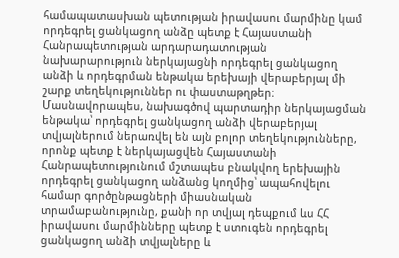համապատասխան պետության իրավասու մարմինը կամ որդեգրել ցանկացող անձը պետք է Հայաստանի Հանրապետության արդարադատության նախարարություն ներկայացնի որդեգրել ցանկացող անձի և որդեգրման ենթակա երեխայի վերաբերյալ մի շարք տեղեկություններ ու փաստաթղթեր։
Մասնավորապես, նախագծով պարտադիր ներկայացման ենթակա՝ որդեգրել ցանկացող անձի վերաբերյալ տվյալներում ներառվել են այն բոլոր տեղեկությունները, որոնք պետք է ներկայացվեն Հայաստանի Հանրապետությունում մշտապես բնակվող երեխային որդեգրել ցանկացող անձանց կողմից՝ ապահովելու համար գործընթացների միասնական տրամաբանությունը, քանի որ տվյալ դեպքում ևս ՀՀ իրավասու մարմինները պետք է ստուգեն որդեգրել ցանկացող անձի տվյալները և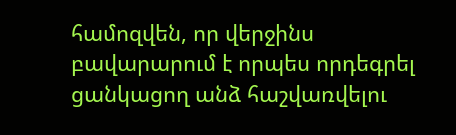համոզվեն, որ վերջինս բավարարում է որպես որդեգրել ցանկացող անձ հաշվառվելու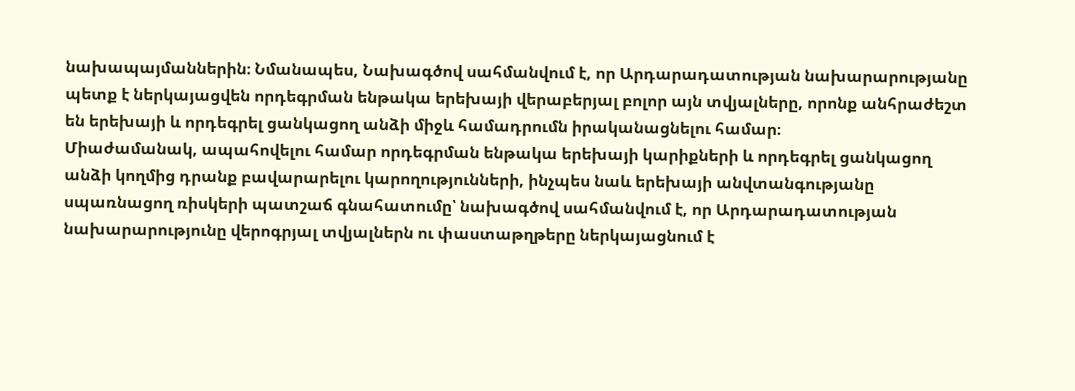նախապայմաններին։ Նմանապես, Նախագծով սահմանվում է, որ Արդարադատության նախարարությանը պետք է ներկայացվեն որդեգրման ենթակա երեխայի վերաբերյալ բոլոր այն տվյալները, որոնք անհրաժեշտ են երեխայի և որդեգրել ցանկացող անձի միջև համադրումն իրականացնելու համար։
Միաժամանակ, ապահովելու համար որդեգրման ենթակա երեխայի կարիքների և որդեգրել ցանկացող անձի կողմից դրանք բավարարելու կարողությունների, ինչպես նաև երեխայի անվտանգությանը սպառնացող ռիսկերի պատշաճ գնահատումը՝ նախագծով սահմանվում է, որ Արդարադատության նախարարությունը վերոգրյալ տվյալներն ու փաստաթղթերը ներկայացնում է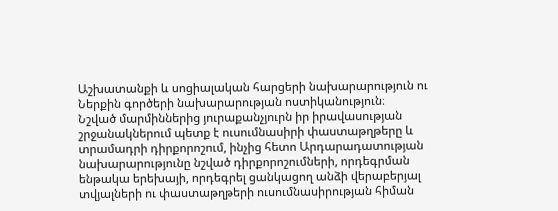Աշխատանքի և սոցիալական հարցերի նախարարություն ու Ներքին գործերի նախարարության ոստիկանություն։
Նշված մարմիններից յուրաքանչյուրն իր իրավասության շրջանակներում պետք է ուսումնասիրի փաստաթղթերը և տրամադրի դիրքորոշում, ինչից հետո Արդարադատության նախարարությունը նշված դիրքորոշումների, որդեգրման ենթակա երեխայի, որդեգրել ցանկացող անձի վերաբերյալ տվյալների ու փաստաթղթերի ուսումնասիրության հիման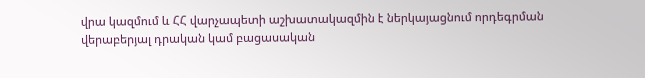վրա կազմում և ՀՀ վարչապետի աշխատակազմին է ներկայացնում որդեգրման վերաբերյալ դրական կամ բացասական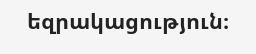եզրակացություն։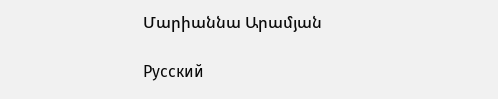Մարիաննա Արամյան

Русский